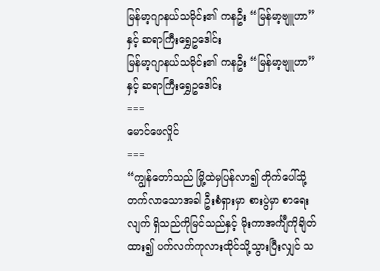မြန်မာ့ဂျာနယ်သမိုင်း၏ ကနဦး “မြန်မာ့ဗျူဟာ”နှင့် ဆရာကြီးရွှေဥဒေါင်း
မြန်မာ့ဂျာနယ်သမိုင်း၏ ကနဦး “မြန်မာ့ဗျူဟာ”နှင့် ဆရာကြီးရွှေဥဒေါင်း
===
မောင်ဖေလှိုင်
===
“ကျွန်တော်သည် မြို့ထဲမှပြန်လာ၍ တိုက်ပေါ်သို့ တက်လာသောအခါ ဦးစံရှားမှာ စားပွဲမှာ စာရေးလျက် ရှိသည်ကိုမြင်သည်နှင့် မိုးကာအင်္ကျီကိုချိတ်ထား၍ ပက်လက်ကုလားထိုင်သို့သွားပြီးလျှင် သ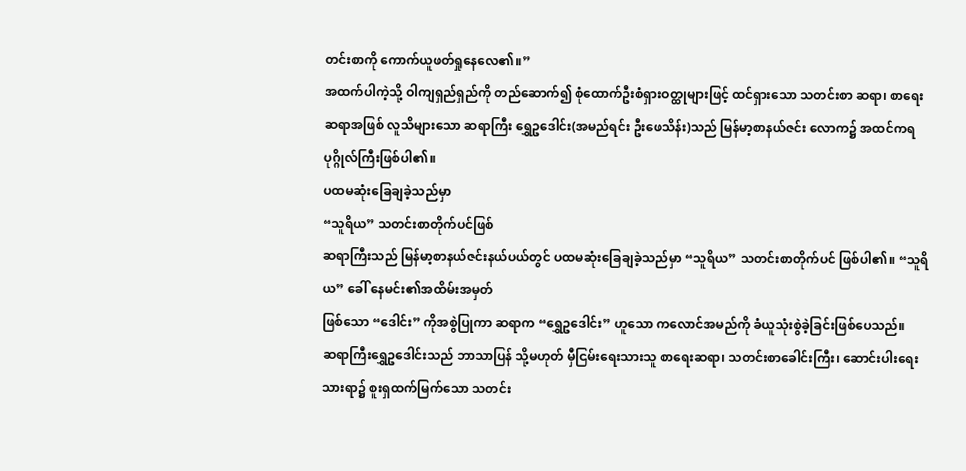တင်းစာကို ကောက်ယူဖတ်ရှုနေလေ၏။”
အထက်ပါကဲ့သို့ ဝါကျရှည်ရှည်ကို တည်ဆောက်၍ စုံထောက်ဦးစံရှားဝတ္ထုများဖြင့် ထင်ရှားသော သတင်းစာ ဆရာ၊ စာရေးဆရာအဖြစ် လူသိများသော ဆရာကြီး ရွှေဥဒေါင်း(အမည်ရင်း ဦးဖေသိန်း)သည် မြန်မာ့စာနယ်ဇင်း လောက၌ အထင်ကရပုဂ္ဂိုလ်ကြီးဖြစ်ပါ၏။
ပထမဆုံးခြေချခဲ့သည်မှာ
“သူရိယ” သတင်းစာတိုက်ပင်ဖြစ်
ဆရာကြီးသည် မြန်မာ့စာနယ်ဇင်းနယ်ပယ်တွင် ပထမဆုံးခြေချခဲ့သည်မှာ “သူရိယ” သတင်းစာတိုက်ပင် ဖြစ်ပါ၏။ “သူရိယ” ခေါ် နေမင်း၏အထိမ်းအမှတ်
ဖြစ်သော “ဒေါင်း” ကိုအစွဲပြုကာ ဆရာက “ရွှေဥဒေါင်း” ဟူသော ကလောင်အမည်ကို ခံယူသုံးစွဲခဲ့ခြင်းဖြစ်ပေသည်။
ဆရာကြီးရွှေဥဒေါင်းသည် ဘာသာပြန် သို့မဟုတ် မှီငြမ်းရေးသားသူ စာရေးဆရာ၊ သတင်းစာခေါင်းကြီး၊ ဆောင်းပါးရေးသားရာ၌ စူးရှထက်မြက်သော သတင်း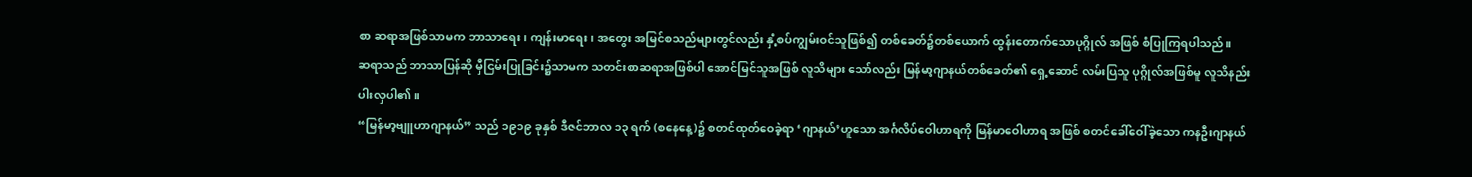စာ ဆရာအဖြစ်သာမက ဘာသာရေး၊ ကျန်းမာရေး၊ အတွေး အမြင်စသည်များတွင်လည်း နှံ့စပ်ကျွမ်းဝင်သူဖြစ်၍ တစ်ခေတ်၌တစ်ယောက် ထွန်းတောက်သောပုဂ္ဂိုလ် အဖြစ် စံပြုကြရပါသည်။
ဆရာသည် ဘာသာပြန်ဆို မှီငြမ်းပြုခြင်း၌သာမက သတင်းစာဆရာအဖြစ်ပါ အောင်မြင်သူအဖြစ် လူသိများ သော်လည်း မြန်မာ့ဂျာနယ်တစ်ခေတ်၏ ရှေ့ဆောင် လမ်းပြသူ ပုဂ္ဂိုလ်အဖြစ်မူ လူသိနည်းပါးလှပါ၏။
“မြန်မာ့ဗျူဟာဂျာနယ်” သည် ၁၉၁၉ ခုနှစ် ဒီဇင်ဘာလ ၁၃ ရက် (စနေနေ့)၌ စတင်ထုတ်ဝေခဲ့ရာ ‘ဂျာနယ်’ဟူသော အင်္ဂလိပ်ဝေါဟာရကို မြန်မာဝေါဟာရ အဖြစ် စတင်ခေါ်ဝေါ်ခဲ့သော ကနဦးဂျာနယ်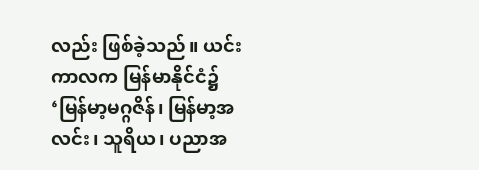လည်း ဖြစ်ခဲ့သည်။ ယင်းကာလက မြန်မာနိုင်ငံ၌ ‘မြန်မာ့မဂ္ဂဇိန်၊ မြန်မာ့အလင်း၊ သူရိယ၊ ပညာအ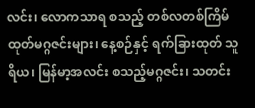လင်း၊ လောကသာရ စသည့် တစ်လတစ်ကြိမ်ထုတ်မဂ္ဂဇင်းများ၊ နေ့စဉ်နှင့် ရက်ခြားထုတ် သူရိယ၊ မြန်မာ့အလင်း စသည့်မဂ္ဂဇင်း၊ သတင်း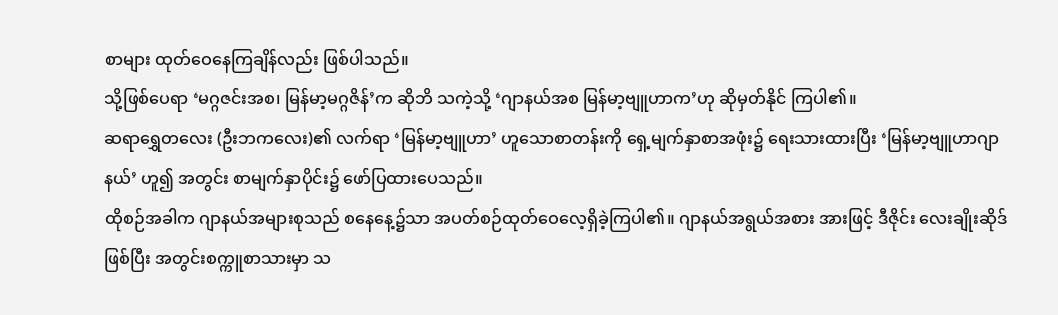စာများ ထုတ်ဝေနေကြချိန်လည်း ဖြစ်ပါသည်။
သို့ဖြစ်ပေရာ ‘မဂ္ဂဇင်းအစ၊ မြန်မာ့မဂ္ဂဇိန်’က ဆိုဘိ သကဲ့သို့ ‘ဂျာနယ်အစ မြန်မာ့ဗျူဟာက’ဟု ဆိုမှတ်နိုင် ကြပါ၏။
ဆရာရွှေတလေး (ဦးဘကလေး)၏ လက်ရာ ‘မြန်မာ့ဗျူဟာ’ ဟူသောစာတန်းကို ရှေ့မျက်နှာစာအဖုံး၌ ရေးသားထားပြီး ‘မြန်မာ့ဗျူဟာဂျာနယ်’ ဟူ၍ အတွင်း စာမျက်နှာပိုင်း၌ ဖော်ပြထားပေသည်။
ထိုစဉ်အခါက ဂျာနယ်အများစုသည် စနေနေ့၌သာ အပတ်စဉ်ထုတ်ဝေလေ့ရှိခဲ့ကြပါ၏။ ဂျာနယ်အရွယ်အစား အားဖြင့် ဒီဇိုင်း လေးချိုးဆိုဒ်ဖြစ်ပြီး အတွင်းစက္ကူစာသားမှာ သ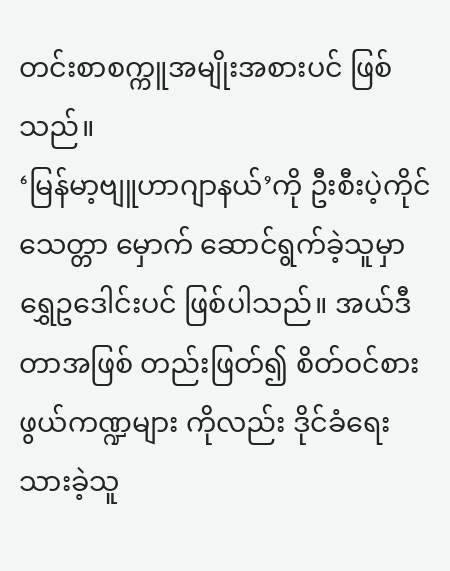တင်းစာစက္ကူအမျိုးအစားပင် ဖြစ်သည်။
‘မြန်မာ့ဗျူဟာဂျာနယ်’ကို ဦးစီးပဲ့ကိုင် သေတ္တာ မှောက် ဆောင်ရွက်ခဲ့သူမှာ ရွှေဥဒေါင်းပင် ဖြစ်ပါသည်။ အယ်ဒီတာအဖြစ် တည်းဖြတ်၍ စိတ်ဝင်စားဖွယ်ကဏ္ဍများ ကိုလည်း ဒိုင်ခံရေးသားခဲ့သူ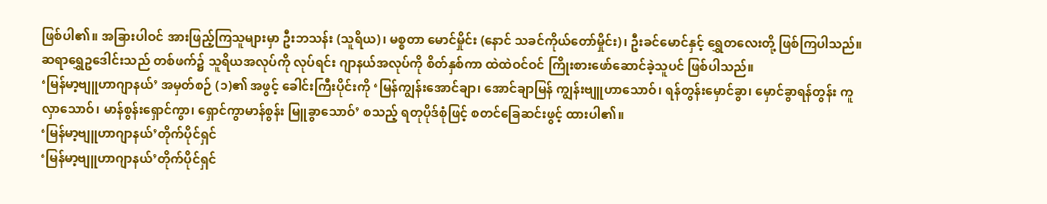ဖြစ်ပါ၏။ အခြားပါဝင် အားဖြည့်ကြသူများမှာ ဦးဘသန်း (သူရိယ)၊ မစ္စတာ မောင်မှိုင်း (နောင် သခင်ကိုယ်တော်မှိုင်း)၊ ဦးခင်မောင်နှင့် ရွှေတလေးတို့ ဖြစ်ကြပါသည်။
ဆရာရွှေဥဒေါင်းသည် တစ်ဖက်၌ သူရိယအလုပ်ကို လုပ်ရင်း ဂျာနယ်အလုပ်ကို စိတ်နှစ်ကာ ထဲထဲဝင်ဝင် ကြိုးစားဖော်ဆောင်ခဲ့သူပင် ဖြစ်ပါသည်။
‘မြန်မာ့ဗျူဟာဂျာနယ်’ အမှတ်စဉ် (၁)၏ အဖွင့် ခေါင်းကြီးပိုင်းကို ‘မြန်ကျွန်းအောင်ချာ၊ အောင်ချာမြန် ကျွန်းဗျူဟာသောဝ်၊ ရန်တွန်းမှောင်ခွာ၊ မှောင်ခွာရန်တွန်း ကူလှာသောဝ်၊ မာန်စွန်းရှောင်ကွာ၊ ရှောင်ကွာမာန်စွန်း မြူခွာသောဝ်’ စသည့် ရတုပိုဒ်စုံဖြင့် စတင်ခြေဆင်းဖွင့် ထားပါ၏။
‘မြန်မာ့ဗျူဟာဂျာနယ်’တိုက်ပိုင်ရှင်
‘မြန်မာ့ဗျူဟာဂျာနယ်’တိုက်ပိုင်ရှင်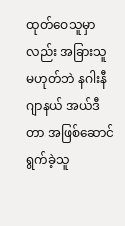ထုတ်ဝေသူမှာ လည်း အခြားသူမဟုတ်ဘဲ နဂါးနီဂျာနယ် အယ်ဒီတာ အဖြစ်ဆောင်ရွက်ခဲ့သူ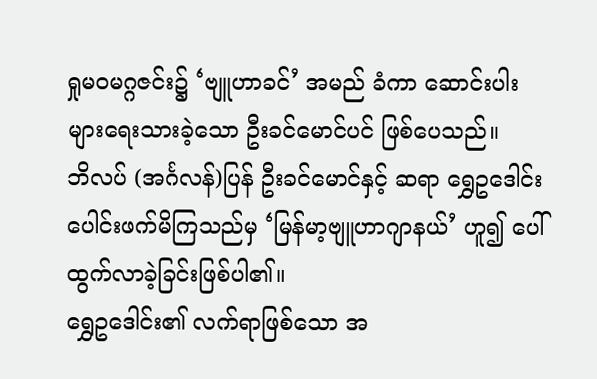ရှုမဝမဂ္ဂဇင်း၌ ‘ဗျူဟာခင်’ အမည် ခံကာ ဆောင်းပါးများရေးသားခဲ့သော ဦးခင်မောင်ပင် ဖြစ်ပေသည်။
ဘိလပ် (အင်္ဂလန်)ပြန် ဦးခင်မောင်နှင့် ဆရာ ရွှေဥဒေါင်း ပေါင်းဖက်မိကြသည်မှ ‘မြန်မာ့ဗျူဟာဂျာနယ်’ ဟူ၍ ပေါ်ထွက်လာခဲ့ခြင်းဖြစ်ပါ၏။
ရွှေဥဒေါင်း၏ လက်ရာဖြစ်သော အ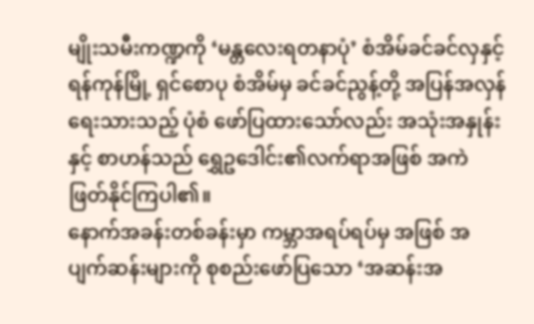မျိုးသမီးကဏ္ဍကို ‘မန္တလေးရတနာပုံ’ စံအိမ်ခင်ခင်လှနှင့် ရန်ကုန်မြို့ ရှင်စောပု စံအိမ်မှ ခင်ခင်ညွန့်တို့ အပြန်အလှန်ရေးသားသည့် ပုံစံ ဖော်ပြထားသော်လည်း အသုံးအနှုန်းနှင့် စာဟန်သည် ရွှေဥဒေါင်း၏လက်ရာအဖြစ် အကဲဖြတ်နိုင်ကြပါ၏။
နောက်အခန်းတစ်ခန်းမှာ ကမ္ဘာအရပ်ရပ်မှ အဖြစ် အပျက်ဆန်းများကို စုစည်းဖော်ပြသော ‘အဆန်းအ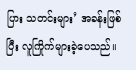ပြား သတင်းများ’ အခန်းဖြစ်ပြီး လူကြိုက်များခဲ့ပေသည်။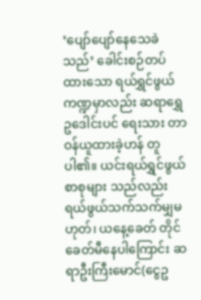‘ပျော်ပျော်နေသေခဲသည်’ ခေါင်းစဉ်တပ်ထားသော ရယ်ရွှင်ဖွယ်ကဏ္ဍမှာလည်း ဆရာရွှေဥဒေါင်းပင် ရေးသား တာဝန်ယူထားခဲ့ဟန် တူပါ၏။ ယင်းရယ်ရွှင်ဖွယ်စာစုများ သည်လည်း ရယ်ဖွယ်သက်သက်မျှမဟုတ်၊ ယနေ့ခေတ် တိုင် ခေတ်မီနေပါကြောင်း ဆရာဦးကြီးမောင်(ငွေဥ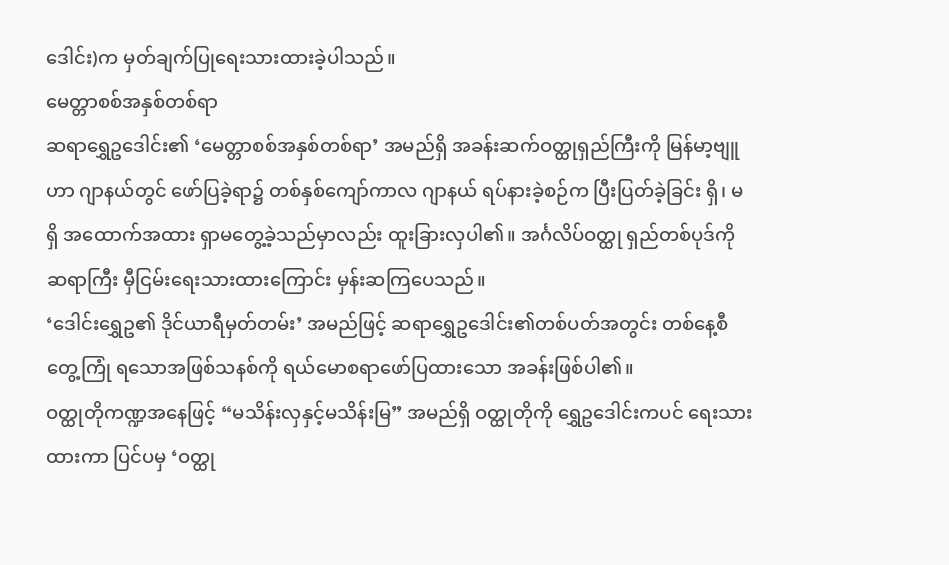ဒေါင်း)က မှတ်ချက်ပြုရေးသားထားခဲ့ပါသည်။
မေတ္တာစစ်အနှစ်တစ်ရာ
ဆရာရွှေဥဒေါင်း၏ ‘မေတ္တာစစ်အနှစ်တစ်ရာ’ အမည်ရှိ အခန်းဆက်ဝတ္ထုရှည်ကြီးကို မြန်မာ့ဗျူဟာ ဂျာနယ်တွင် ဖော်ပြခဲ့ရာ၌ တစ်နှစ်ကျော်ကာလ ဂျာနယ် ရပ်နားခဲ့စဉ်က ပြီးပြတ်ခဲ့ခြင်း ရှိ၊ မရှိ အထောက်အထား ရှာမတွေ့ခဲ့သည်မှာလည်း ထူးခြားလှပါ၏။ အင်္ဂလိပ်ဝတ္ထု ရှည်တစ်ပုဒ်ကို ဆရာကြီး မှီငြမ်းရေးသားထားကြောင်း မှန်းဆကြပေသည်။
‘ဒေါင်းရွှေဥ၏ ဒိုင်ယာရီမှတ်တမ်း’ အမည်ဖြင့် ဆရာရွှေဥဒေါင်း၏တစ်ပတ်အတွင်း တစ်နေ့စီ တွေ့ကြုံ ရသောအဖြစ်သနစ်ကို ရယ်မောစရာဖော်ပြထားသော အခန်းဖြစ်ပါ၏။
ဝတ္ထုတိုကဏ္ဍအနေဖြင့် “မသိန်းလှနှင့်မသိန်းမြ” အမည်ရှိ ဝတ္ထုတိုကို ရွှေဥဒေါင်းကပင် ရေးသားထားကာ ပြင်ပမှ ‘ဝတ္ထု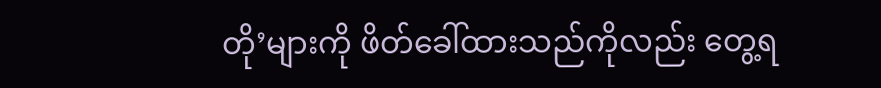တို’များကို ဖိတ်ခေါ်ထားသည်ကိုလည်း တွေ့ရ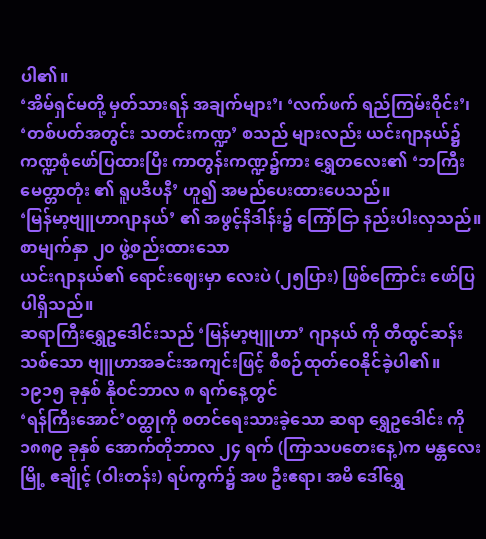ပါ၏။
‘အိမ်ရှင်မတို့ မှတ်သားရန် အချက်များ’၊ ‘လက်ဖက် ရည်ကြမ်းဝိုင်း’၊ ‘တစ်ပတ်အတွင်း သတင်းကဏ္ဍ’ စသည် များလည်း ယင်းဂျာနယ်၌ ကဏ္ဍစုံဖော်ပြထားပြီး ကာတွန်းကဏ္ဍ၌ကား ရွှေတလေး၏ ‘ဘကြီး မေတ္တာတုံး ၏ ရူပဒီပနီ’ ဟူ၍ အမည်ပေးထားပေသည်။
‘မြန်မာ့ဗျူဟာဂျာနယ်’ ၏ အဖွင့်နိဒါန်း၌ ကြော်ငြာ နည်းပါးလှသည်။ စာမျက်နှာ ၂၀ ဖွဲ့စည်းထားသော
ယင်းဂျာနယ်၏ ရောင်းဈေးမှာ လေးပဲ (၂၅ပြား) ဖြစ်ကြောင်း ဖော်ပြပါရှိသည်။
ဆရာကြီးရွှေဥဒေါင်းသည် ‘မြန်မာ့ဗျူဟာ’ ဂျာနယ် ကို တီထွင်ဆန်းသစ်သော ဗျူဟာအခင်းအကျင်းဖြင့် စီစဉ်ထုတ်ဝေနိုင်ခဲ့ပါ၏။
၁၉၁၅ ခုနှစ် နိုဝင်ဘာလ ၈ ရက်နေ့တွင်
‘ရန်ကြီးအောင်’ဝတ္ထုကို စတင်ရေးသားခဲ့သော ဆရာ ရွှေဥဒေါင်း ကို ၁၈၈၉ ခုနှစ် အောက်တိုဘာလ ၂၄ ရက် (ကြာသပတေးနေ့)က မန္တလေးမြို့ ဧချိုင့် (ဝါးတန်း) ရပ်ကွက်၌ အဖ ဦးဧရာ၊ အမိ ဒေါ်ရွှေ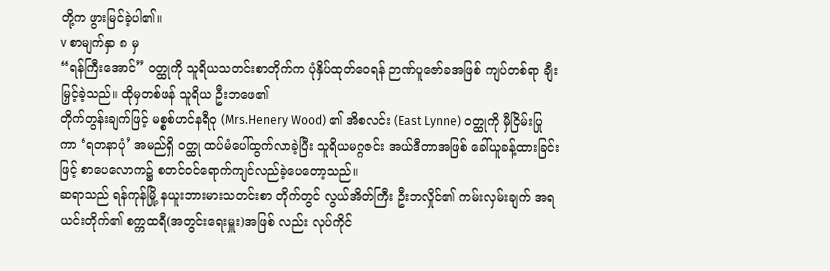တို့က ဖွားမြင်ခဲ့ပါ၏။
v စာမျက်နှာ ၈ မှ
“ရန်ကြီးအောင်” ဝတ္ထုကို သူရိယသတင်းစာတိုက်က ပုံနှိပ်ထုတ်ဝေရန် ဉာဏ်ပူဇော်ခအဖြစ် ကျပ်တစ်ရာ ချီးမြှင့်ခဲ့သည်။ ထိုမှတစ်ဖန် သူရိယ ဦးဘဖေ၏
တိုက်တွန်းချက်ဖြင့် မစ္စစ်ဟင်နရီဝု (Mrs.Henery Wood) ၏ အိစလင်း (East Lynne) ဝတ္ထုကို မှီငြိမ်းပြုကာ ‘ရတနာပုံ’ အမည်ရှိ ဝတ္ထု ထပ်မံပေါ်ထွက်လာခဲ့ပြီး သူရိယမဂ္ဂဇင်း အယ်ဒီတာအဖြစ် ခေါ်ယူခန့်ထားခြင်းဖြင့် စာပေလောက၌ စတင်ဝင်ရောက်ကျင်လည်ခဲ့ပေတော့သည်။
ဆရာသည် ရန်ကုန်မြို့ နယူးဘားမားသတင်းစာ တိုက်တွင် လွယ်အိတ်ကြီး ဦးဘလှိုင်၏ ကမ်းလှမ်းချက် အရ ယင်းတိုက်၏ စက္ကထရီ(အတွင်းရေးမှူး)အဖြစ် လည်း လုပ်ကိုင်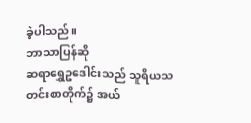ခဲ့ပါသည်။
ဘာသာပြန်ဆို
ဆရာရွှေဥဒေါင်းသည် သူရိယသတင်းစာတိုက်၌ အယ်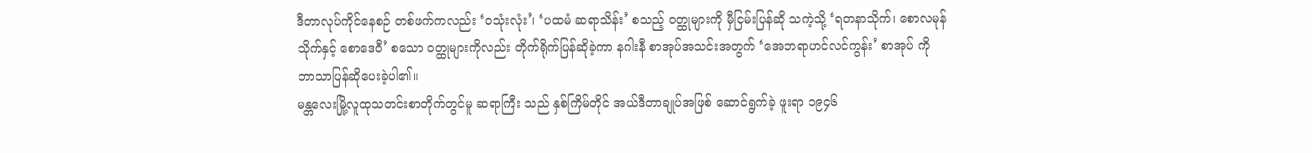ဒီတာလုပ်ကိုင်နေစဉ် တစ်ဖက်ကလည်း ‘ဝသုံးလုံး’၊ ‘ပထမံ ဆရာသိန်း’ စသည့် ဝတ္ထုများကို မှီငြမ်းပြန်ဆို သကဲ့သို့ ‘ရတနာသိုက်၊ စောလမုန်သိုက်နှင့် စောဒေဝီ’ စသော ဝတ္ထုများကိုလည်း တိုက်ရိုက်ပြန်ဆိုခဲ့ကာ နဂါးနီ စာအုပ်အသင်းအတွက် ‘အေဘရာဟင်လင်ကွန်း’ စာအုပ် ကို ဘာသာပြန်ဆိုပေးခဲ့ပါ၏။
မန္တလေးမြို့လူထုသတင်းစာတိုက်တွင်မူ ဆရာကြီး သည် နှစ်ကြိမ်တိုင် အယ်ဒီတာချုပ်အဖြစ် ဆောင်ရွက်ခဲ့ ဖူးရာ ၁၉၄၆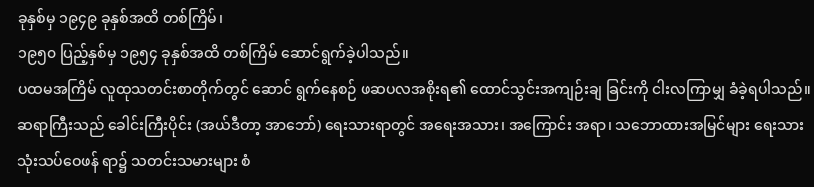ခုနှစ်မှ ၁၉၄၉ ခုနှစ်အထိ တစ်ကြိမ်၊
၁၉၅၀ ပြည့်နှစ်မှ ၁၉၅၄ ခုနှစ်အထိ တစ်ကြိမ် ဆောင်ရွက်ခဲ့ပါသည်။
ပထမအကြိမ် လူထုသတင်းစာတိုက်တွင် ဆောင် ရွက်နေစဉ် ဖဆပလအစိုးရ၏ ထောင်သွင်းအကျဉ်းချ ခြင်းကို ငါးလကြာမျှ ခံခဲ့ရပါသည်။
ဆရာကြီးသည် ခေါင်းကြီးပိုင်း (အယ်ဒီတာ့ အာဘော်) ရေးသားရာတွင် အရေးအသား၊ အကြောင်း အရာ၊ သဘောထားအမြင်များ ရေးသားသုံးသပ်ဝေဖန် ရာ၌ သတင်းသမားများ စံ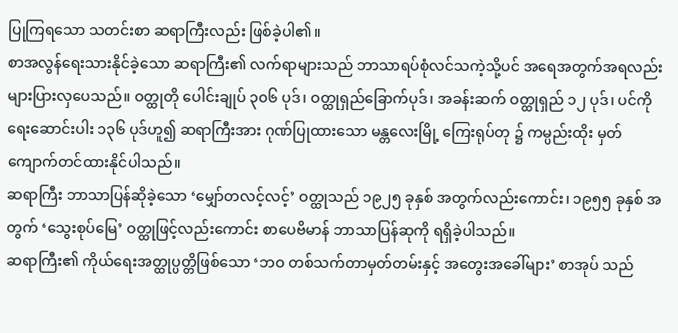ပြုကြရသော သတင်းစာ ဆရာကြီးလည်း ဖြစ်ခဲ့ပါ၏။
စာအလွန်ရေးသားနိုင်ခဲ့သော ဆရာကြီး၏ လက်ရာများသည် ဘာသာရပ်စုံလင်သကဲ့သို့ပင် အရေအတွက်အရလည်း များပြားလှပေသည်။ ဝတ္ထုတို ပေါင်းချုပ် ၃၀၆ ပုဒ်၊ ဝတ္ထုရှည်ခြောက်ပုဒ်၊ အခန်းဆက် ဝတ္ထုရှည် ၁၂ ပုဒ်၊ ပင်ကိုရေးဆောင်းပါး ၁၃၆ ပုဒ်ဟူ၍ ဆရာကြီးအား ဂုဏ်ပြုထားသော မန္တလေးမြို့ ကြေးရုပ်တု ၌ ကမ္ပည်းထိုး မှတ်ကျောက်တင်ထားနိုင်ပါသည်။
ဆရာကြီး ဘာသာပြန်ဆိုခဲ့သော ‘မျှော်တလင့်လင့်’ ဝတ္ထုသည် ၁၉၂၅ ခုနှစ် အတွက်လည်းကောင်း၊ ၁၉၅၅ ခုနှစ် အတွက် ‘သွေးစုပ်မြေ’ ဝတ္ထုဖြင့်လည်းကောင်း စာပေဗိမာန် ဘာသာပြန်ဆုကို ရရှိခဲ့ပါသည်။
ဆရာကြီး၏ ကိုယ်ရေးအတ္ထုပ္ပတ္တိဖြစ်သော ‘ဘဝ တစ်သက်တာမှတ်တမ်းနှင့် အတွေးအခေါ်များ’ စာအုပ် သည်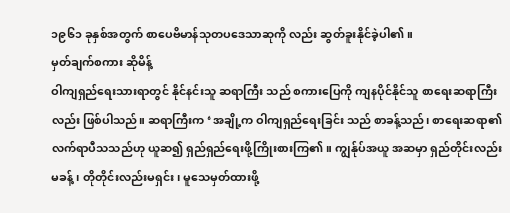၁၉၆၁ ခုနှစ်အတွက် စာပေဗိမာန်သုတပဒေသာဆုကို လည်း ဆွတ်ခူးနိုင်ခဲ့ပါ၏။
မှတ်ချက်စကား ဆိုမိန့်
ဝါကျရှည်ရေးသားရာတွင် နိုင်နင်းသူ ဆရာကြီး သည် စကားပြေကို ကျနပိုင်နိုင်သူ စာရေးဆရာကြီးလည်း ဖြစ်ပါသည်။ ဆရာကြီးက ‘အချို့က ဝါကျရှည်ရေးခြင်း သည် စာခန့်သည်၊ စာရေးဆရာ၏ လက်ရာပီသသည်ဟု ယူဆ၍ ရှည်ရှည်ရေးဖို့ကြိုးစားကြ၏။ ကျွန်ုပ်အယူ အဆမှာ ရှည်တိုင်းလည်းမခန့်၊ တိုတိုင်းလည်းမရှင်း၊ မူသေမှတ်ထားဖို့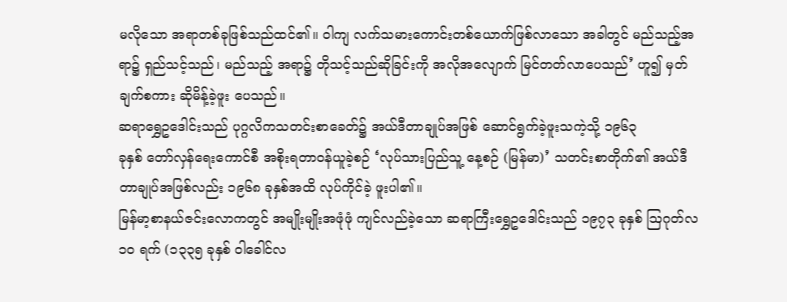မလိုသော အရာတစ်ခုဖြစ်သည်ထင်၏။ ဝါကျ လက်သမားကောင်းတစ်ယောက်ဖြစ်လာသော အခါတွင် မည်သည့်အရာ၌ ရှည်သင့်သည်၊ မည်သည့် အရာ၌ တိုသင့်သည်ဆိုခြင်းကို အလိုအလျောက် မြင်တတ်လာပေသည်’ ဟူ၍ မှတ်ချက်စကား ဆိုမိန့်ခဲ့ဖူး ပေသည်။
ဆရာရွှေဥဒေါင်းသည် ပုဂ္ဂလိကသတင်းစာခေတ်၌ အယ်ဒီတာချုပ်အဖြစ် ဆောင်ရွက်ခဲ့ဖူးသကဲ့သို့ ၁၉၆၃
ခုနှစ် တော်လှန်ရေးကောင်စီ အစိုးရတာဝန်ယူခဲ့စဉ် ‘လုပ်သားပြည်သူ့ နေ့စဉ် (မြန်မာ)’ သတင်းစာတိုက်၏ အယ်ဒီတာချုပ်အဖြစ်လည်း ၁၉၆၈ ခုနှစ်အထိ လုပ်ကိုင်ခဲ့ ဖူးပါ၏။
မြန်မာ့စာနယ်ဇင်းလောကတွင် အမျိုးမျိုးအဖုံဖုံ ကျင်လည်ခဲ့သော ဆရာကြီးရွှေဥဒေါင်းသည် ၁၉၇၃ ခုနှစ် ဩဂုတ်လ ၁၀ ရက် (၁၃၃၅ ခုနှစ် ဝါခေါင်လ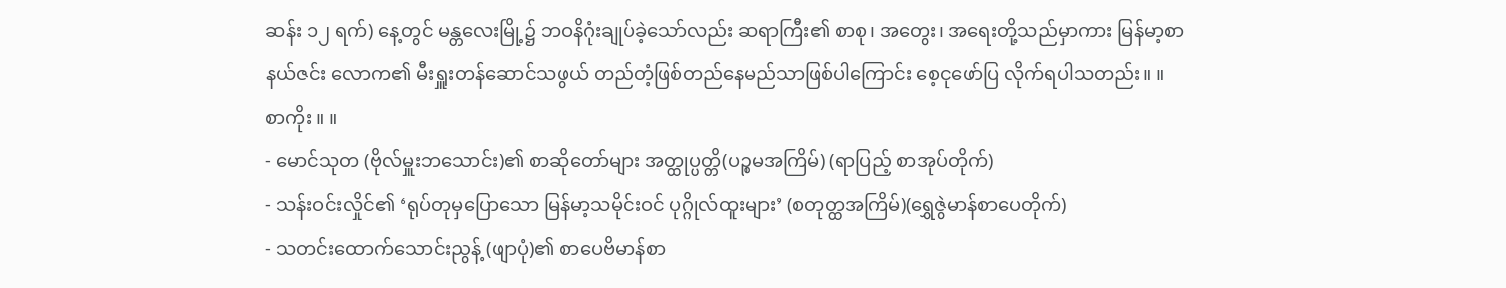ဆန်း ၁၂ ရက်) နေ့တွင် မန္တလေးမြို့၌ ဘဝနိဂုံးချုပ်ခဲ့သော်လည်း ဆရာကြီး၏ စာစု၊ အတွေး၊ အရေးတို့သည်မှာကား မြန်မာ့စာနယ်ဇင်း လောက၏ မီးရှူးတန်ဆောင်သဖွယ် တည်တံ့ဖြစ်တည်နေမည်သာဖြစ်ပါကြောင်း စေ့ငုဖော်ပြ လိုက်ရပါသတည်း။ ။
စာကိုး ။ ။
- မောင်သုတ (ဗိုလ်မှူးဘသောင်း)၏ စာဆိုတော်များ အတ္ထုပ္ပတ္တိ(ပဉ္စမအကြိမ်) (ရာပြည့် စာအုပ်တိုက်)
- သန်းဝင်းလှိုင်၏ ‘ရုပ်တုမှပြောသော မြန်မာ့သမိုင်းဝင် ပုဂ္ဂိုလ်ထူးများ’ (စတုတ္ထအကြိမ်)(ရွှေဇွဲမာန်စာပေတိုက်)
- သတင်းထောက်သောင်းညွန့် (ဖျာပုံ)၏ စာပေဗိမာန်စာ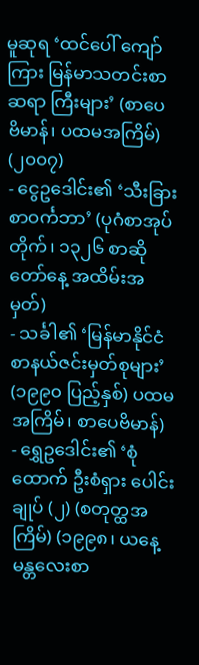မူဆုရ ‘ထင်ပေါ် ကျော်ကြား မြန်မာသတင်းစာဆရာ ကြီးများ’ (စာပေ ဗိမာန်၊ ပထမအကြိမ်) (၂၀၀၇)
- ငွေဥဒေါင်း၏ ‘သီးခြား စာဝင်္ကဘာ’ (ပုဂံစာအုပ်တိုက်၊ ၁၃၂၆ စာဆိုတော်နေ့ အထိမ်းအမှတ်)
- သင်္ခါ၏ ‘မြန်မာနိုင်ငံ စာနယ်ဇင်းမှတ်စုများ’ (၁၉၉၀ ပြည့်နှစ်) ပထမအကြိမ်၊ စာပေဗိမာန်)
- ရွှေဥဒေါင်း၏ ‘စုံထောက် ဦးစံရှား ပေါင်းချုပ် (၂) (စတုတ္ထအကြိမ်) (၁၉၉၈၊ ယနေ့ မန္တလေးစာ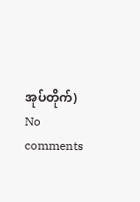အုပ်တိုက်)
No comments